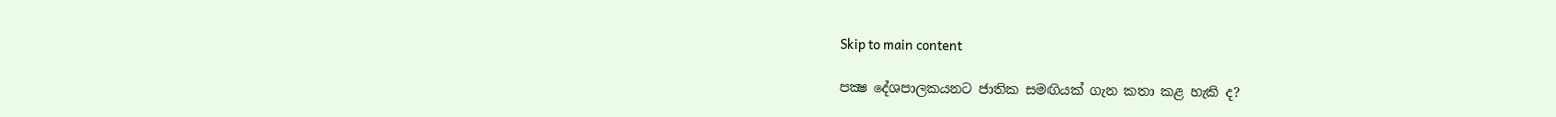Skip to main content

පක්‍ෂ දේශපාලකයනට ජාතික සමඟියක් ගැන කතා කළ හැකි ද?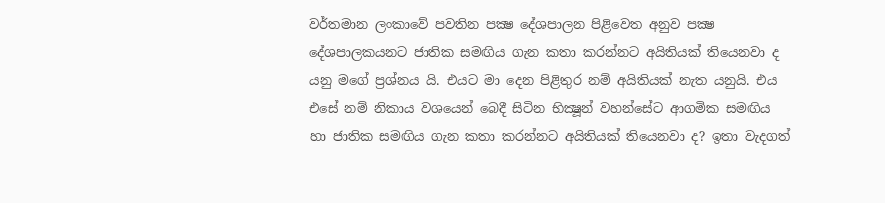වර්තමාන ලංකාවේ පවතින පක්‍ෂ දේශපාලන පිළිවෙත අනුව පක්‍ෂ දේශපාලකයනට ජාතික සමඟිය ගැන කතා කරන්නට අයිතියක් තියෙනවා ද යනු මගේ ප්‍රශ්නය යි. එයට මා දෙන පිළිතුර නම් අයිතියක් නැත යනුයි. එය එසේ නම් නිකාය වශයෙන් බෙදී සිටින භික්‍ෂූන් වහන්සේට ආගමික සමඟිය හා ජාතික සමඟිය ගැන කතා කරන්නට අයිතියක් තියෙනවා ද? ඉතා වැදගත්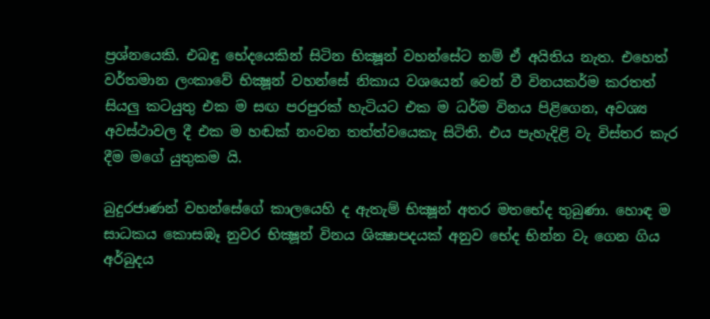ප්‍රශ්නයෙකි. එබඳු භේදයෙකින් සිටින භික්‍ෂූන් වහන්සේට නම් ඒ අයිතිය නැත. එහෙත් වර්තමාන ලංකාවේ භික්‍ෂූන් වහන්සේ නිකාය වශයෙන් වෙන් වී විනයකර්ම කරතත් සියලු කටයුතු එක ම සඟ පරපුරක් හැටියට එක ම ධර්ම විනය පිළිගෙන, අවශ්‍ය අවස්ථාවල දී එක ම හඬක් නංවන තත්ත්වයෙකැ සිටිති. එය පැහැදිළි වැ විස්තර කැර දීම මගේ යුතුකම යි.

බුදුරජාණන් වහන්සේගේ කාලයෙහි ද ඇතැම් භික්‍ෂූන් අතර මතභේද තුබුණා. හොඳ ම සාධකය කොසඹෑ නුවර භික්‍ෂූන් විනය ශික්‍ෂාපදයක් අනුව භේද භින්න වැ ගෙන ගිය අර්බුදය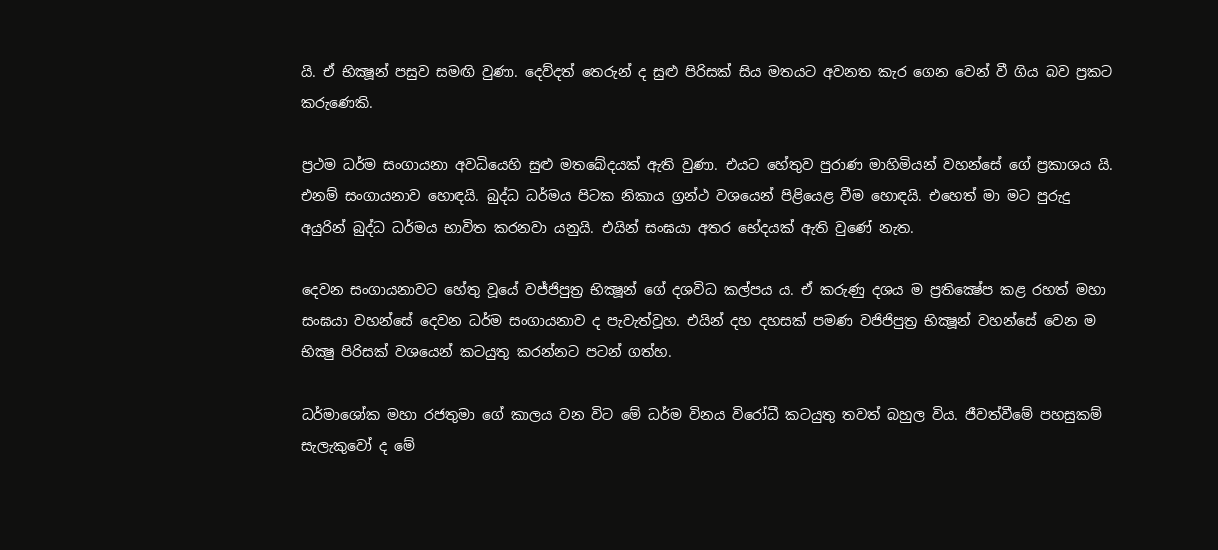යි. ඒ භික්‍ෂූන් පසුව සමඟි වුණා. දෙව්දත් තෙරුන් ද සුළු පිරිසක් සිය මතයට අවනත කැර ගෙන වෙන් වී ගිය බව ප්‍රකට කරුණෙකි.

ප්‍රථම ධර්ම සංගායනා අවධියෙහි සුළු මතබේදයක් ඇති වුණා. එයට හේතුව පුරාණ මාහිමියන් වහන්සේ ගේ ප්‍රකාශය යි. එනම් සංගායනාව හොඳයි. බුද්ධ ධර්මය පිටක නිකාය ග්‍රන්ථ වශයෙන් පිළියෙළ වීම හොඳයි. එහෙත් මා මට පුරුදු අයුරින් බුද්ධ ධර්මය භාවිත කරනවා යනුයි. එයින් සංඝයා අතර භේදයක් ඇති වුණේ නැත.

දෙවන සංගායනාවට ‍හේතු වූයේ වජ්ජිපුත්‍ර භික්‍ෂූන් ගේ දශවිධ කල්පය ය. ඒ කරුණු දශය ම ප්‍රතික්‍ෂේප කළ රහත් මහා සංඝයා වහන්සේ දෙවන ධර්ම සංගායනාව ද පැවැත්වූහ. එයින් දහ දහසක් පමණ වජිජිපුත්‍ර භික්‍ෂූන් වහන්සේ වෙන ම භික්‍ෂු පිරිසක් වශයෙන් කටයුතු කරන්නට පටන් ගත්හ.

ධර්මාශෝක මහා රජතුමා ගේ කාලය වන විට මේ ධර්ම විනය විරෝධී කටයුතු තවත් බහුල විය. ජීවත්වීමේ පහසුකම් සැලැකුවෝ ද මේ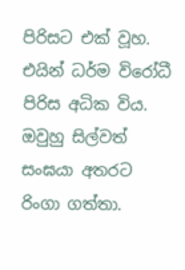පිරිසට එක් වූහ. එයින් ධර්ම විරෝධී පිරිස අධික විය. ඔවුහු සිල්වත් සංඝයා අතරට රිංගා ගත්තා.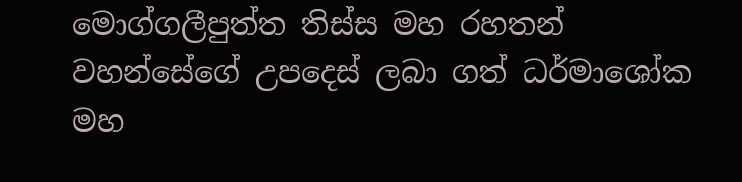මොග්ගලීපුත්ත තිස්ස මහ රහතන් වහන්සේගේ උපදෙස් ලබා ගත් ධර්මාශෝක මහ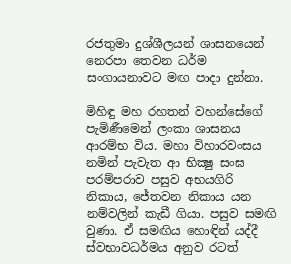රජතුමා දුශ්ශීලයන් ශාසනයෙන් නෙරපා තෙවන ධර්ම සංගායනාවට මඟ පාදා දුන්නා.

මිහිඳු මහ රහතන් වහන්සේගේ පැමිණීමෙන් ලංකා ශාසනය ආරම්භ විය. මහා විහාරවංසය නමින් පැවැත ආ භික්‍ෂු සංඝ පරම්පරාව පසුව අභයගිරි නිකාය, ජේතවන නිකාය යන නම්වලින් කැඩී ගියා. පසුව සමඟි වුණා. ඒ සමඟිය හොඳින් යද්දී ස්වභාවධර්මය අනුව රටත්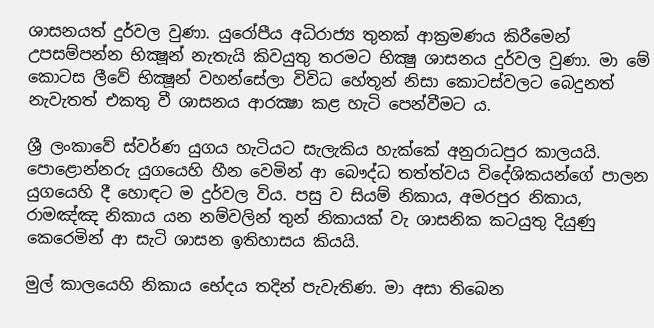ශාසනයත් දුර්වල වුණා. යුරෝපීය අධිරාජ්‍ය තුනක් ආක්‍රමණය කිරීමෙන් උපසම්පන්න භික්‍ෂූන් නැතැයි කිවයුතු තරමට භික්‍ෂු ශාසනය දුර්වල වුණා. මා මේ කොටස ලීවේ භික්‍ෂූන් වහන්සේලා විවිධ හේතූන් නිසා කොටස්වලට බෙදුනත් නැවැතත් එකතු වී ශාසනය ආරක්‍ෂා කළ හැටි පෙන්වීමට ය.

ශ්‍රී ලංකාවේ ස්වර්ණ යුගය හැටියට සැලැකිය හැක්කේ අනුරාධපුර කාලයයි. පොළොන්නරු යුගයෙහි හීන වෙමින් ආ බෞද්ධ තත්ත්වය විදේශිකයන්ගේ පාලන යුගයෙහි දී හොඳට ම දුර්වල විය. පසු ව සියම් නිකාය, අමරපුර නිකාය, රාමඤ්ඤ නිකාය යන නම්වලින් තුන් නිකායක් වැ ශාසනික කටයුතු දියුණු කෙරෙමින් ආ සැටි ශාසන ඉතිහාසය කියයි.

මුල් කාලයෙහි නිකාය භේදය තදින් පැවැතිණ. මා අසා තිබෙන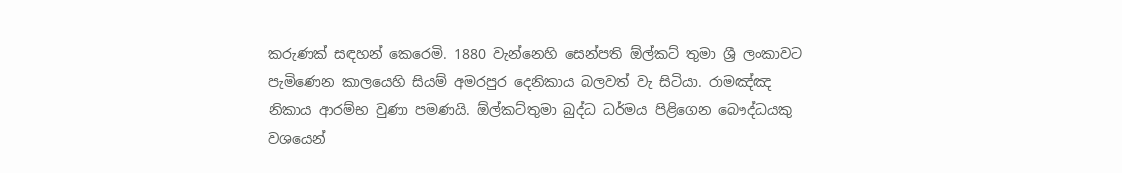කරුණක් සඳහන් කෙරෙමි. 1880 වැන්නෙහි සෙන්පති ඕල්කට් තුමා ශ්‍රී ලංකාවට පැමිණෙන කාලයෙහි සියම් අමරපුර දෙනිකාය බලවත් වැ සිටියා. රාමඤ්ඤ නිකාය ආරම්භ වුණා පමණයි. ඕල්කට්තුමා බුද්ධ ධර්මය පිළිගෙන බෞද්ධයකු වශයෙන්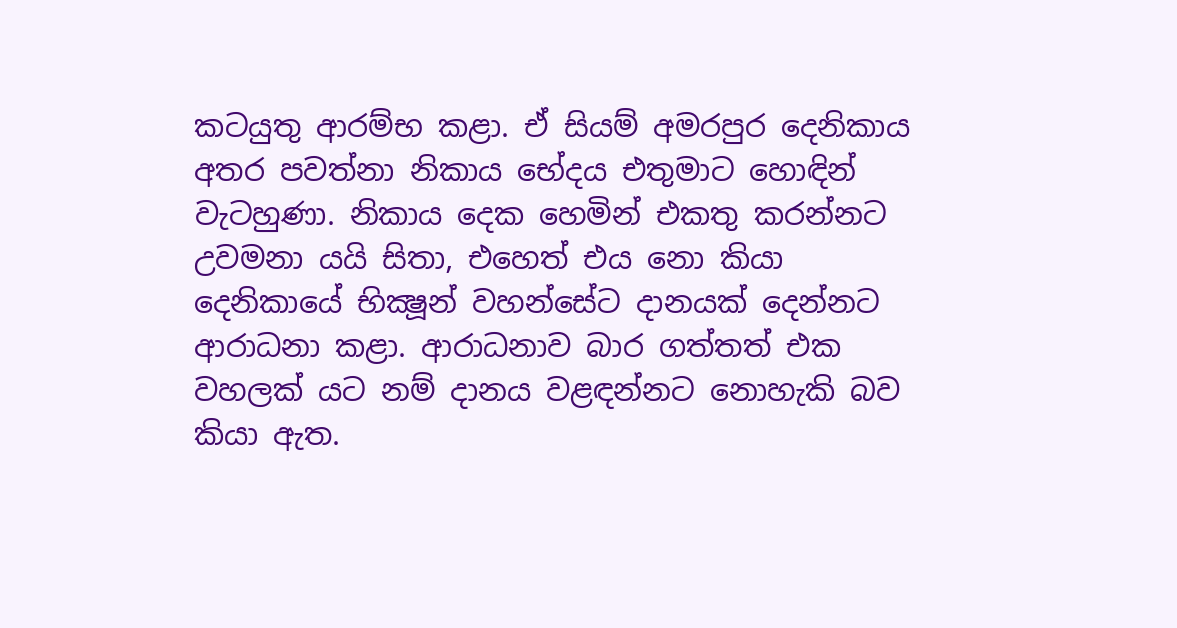කටයුතු ආරම්භ කළා. ඒ සියම් අමරපුර දෙනිකාය අතර පවත්නා නිකාය භේදය එතුමාට හොඳින් වැටහුණා. නිකාය දෙක හෙමින් එකතු කරන්නට උවමනා යයි සිතා, එහෙත් එය නො කියා දෙනිකායේ භික්‍ෂූන් වහන්සේට දානයක් දෙන්නට ආරාධනා කළා. ආරාධනාව බාර ගත්තත් එක වහලක් යට නම් දානය වළඳන්නට නොහැකි බව කියා ඇත.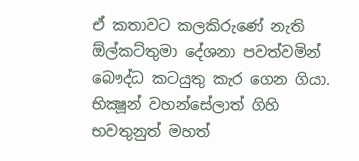ඒ කතාවට කලකිරුණේ නැති ඕල්කට්තුමා දේශනා පවත්වමින් බෞද්ධ කටයුතු කැර ගෙන ගියා. භික්‍ෂූන් වහන්සේලාත් ගිහි භවතුනුත් මහත්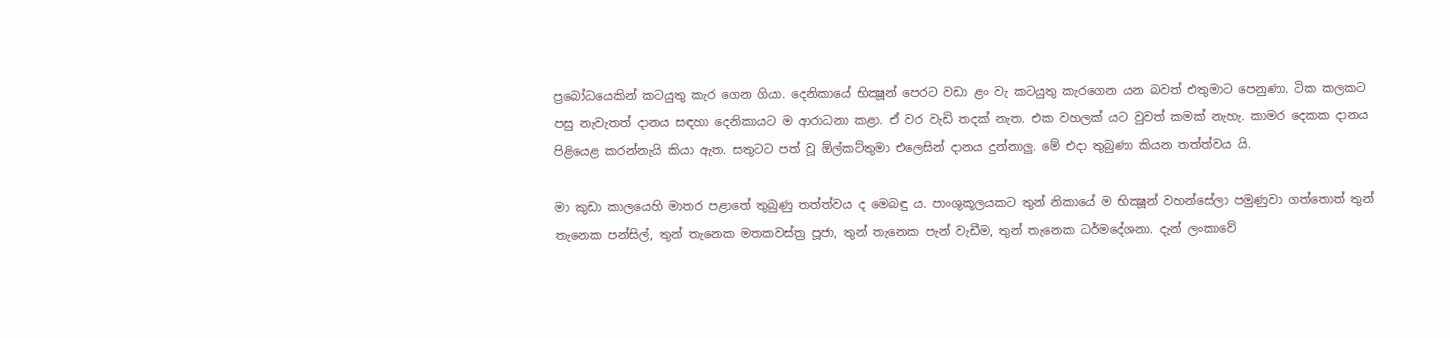ප්‍රබෝධයෙකින් කටයුතු කැර ගෙන ගියා. දෙනිකායේ භික්‍ෂූන් පෙරට වඩා ළං වැ කටයුතු කැරගෙන යන බවත් එතුමාට පෙනුණා. ටික කලකට පසු නැවැතත් දානය සඳහා දෙනිකායට ම ආරාධනා කළා. ඒ වර වැඩි තදක් නැත. එක වහලක් යට වුවත් කමක් නැහැ. කාමර දෙකක දානය පිළියෙළ කරන්නැයි කියා ඇත. සතුටට පත් වූ ඕල්කට්තුමා එලෙසින් දානය දුන්නාලු. මේ එදා තුබුණා කියන තත්ත්වය යි.

මා කුඩා කාලයෙහි මාතර පළාතේ තුබුණු තත්ත්වය ද මෙබඳු ය. පාංශුකූලයකට තුන් නිකායේ ම භික්‍ෂූන් වහන්සේලා පමුණුවා ගත්තොත් තුන් තැනෙක පන්සිල්, තුන් තැනෙක මතකවස්ත්‍ර පූජා, තුන් තැනෙක පැන් වැඩීම, තුන් තැනෙක ධර්මදේශනා. දැන් ලංකාවේ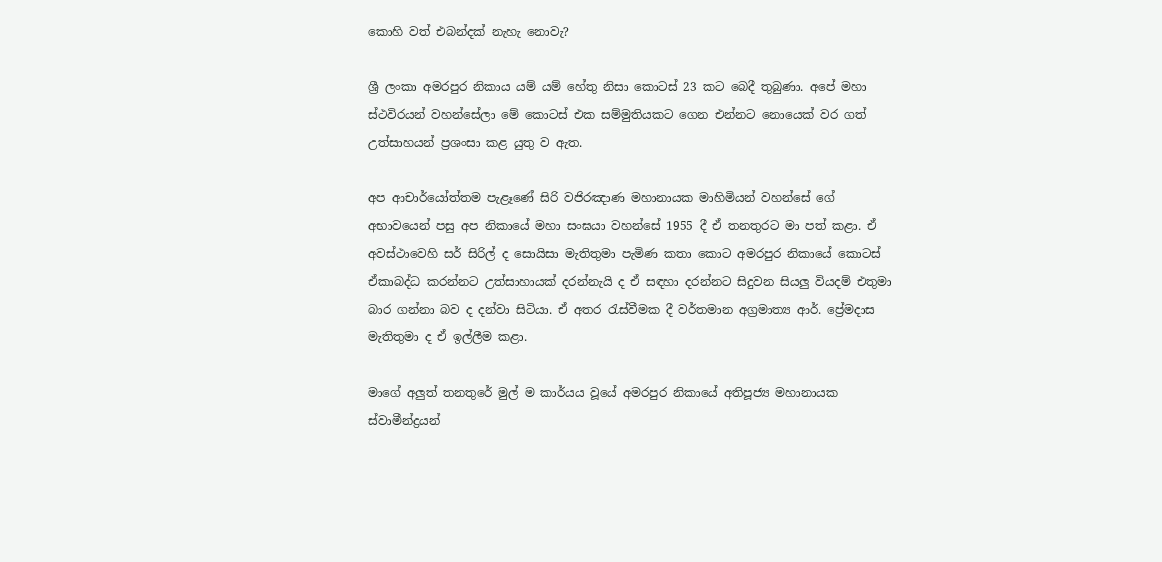කොහි වත් එබන්දක් නැහැ නොවැ?

ශ්‍රී ලංකා අමරපුර නිකාය යම් යම් හේතු නිසා කොටස් 23 කට බෙදී තුබුණා. අපේ මහා ස්ථවිරයන් වහන්සේලා මේ කොටස් එක සම්මුතියකට ගෙන එන්නට නොයෙක් වර ගත් උත්සාහයන් ප්‍රශංසා කළ යුතු ව ඇත.

අප ආචාර්යෝත්තම පැළෑණේ සිරි වජිරඤාණ මහානායක මාහිමියන් වහන්සේ ගේ අභාවයෙන් පසු අප නිකායේ මහා සංඝයා වහන්සේ 1955 දී ඒ තනතුරට මා පත් කළා. ඒ අවස්ථාවෙහි සර් සිරිල් ද සොයිසා මැතිතුමා පැමිණ කතා කොට අමරපුර නිකායේ කොටස් ඒකාබද්ධ කරන්නට උත්සාහායක් දරන්නැයි ද ඒ සඳහා දරන්නට සිදුවන සියලු වියදම් එතුමා බාර ගන්නා බව ද දන්වා සිටියා. ඒ අතර රැස්වීමක දී වර්තමාන අග්‍රමාත්‍ය ආර්. ප්‍රේමදාස මැතිතුමා ද ඒ ඉල්ලීම කළා.

මාගේ අලුත් තනතුරේ මුල් ම කාර්යය වූයේ අමරපුර නිකායේ අතිපූජ්‍ය මහානායක ස්වාමීන්ද්‍රයන්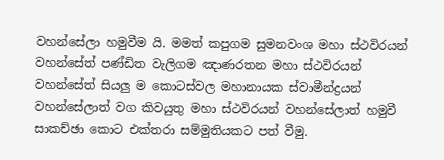වහන්සේලා හමුවීම යි. මමත් කපුගම සුමනවංශ මහා ස්ථවිරයන් වහන්සේත් පණ්ඩිත වැලිගම ඤාණරතන මහා ස්ථවිරයන් වහන්සේත් සියලු ම කොටස්වල මහානායක ස්වාමීන්ද්‍රයන් වහන්සේලාත් වග කිවයුතු මහා ස්ථවිරයන් වහන්සේලාත් හමුවී සාකච්ඡා කොට එක්තරා සම්මුතියකට පත් වීමු.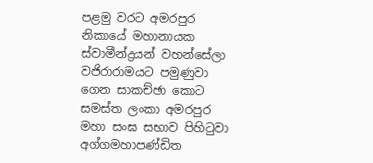පළමු වරට අමරපුර නිකායේ මහානායක ස්වාමීන්ද්‍රයන් වහන්සේලා වජිරාරාමයට පමුණුවා ගෙන සාකච්ඡා කොට සමස්ත ලංකා අමරපුර මහා සංඝ සභාව පිහිටුවා අග්ගමහාපණ්ඩිත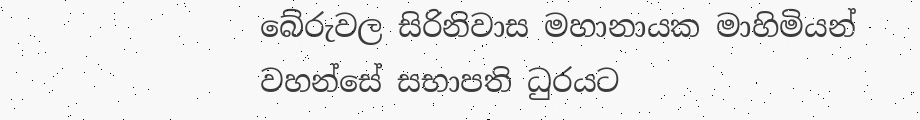බේරුවල සිරිනිවාස මහානායක මාහිමියන් වහන්සේ සභාපති ධුරයට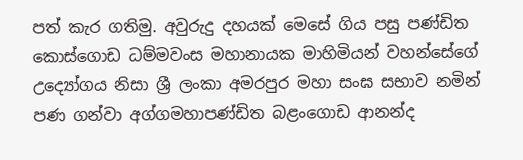පත් කැර ගතිමු. අවුරුදු දහයක් මෙසේ ගිය පසු පණ්ඩිත කොස්ගොඩ ධම්මවංස මහානායක මාහිමියන් වහන්සේගේ උද්‍යෝගය නිසා ශ්‍රී ලංකා අමරපුර මහා සංඝ සභාව නමින් පණ ගන්වා අග්ගමහාපණ්ඩිත බළංගොඩ ආනන්ද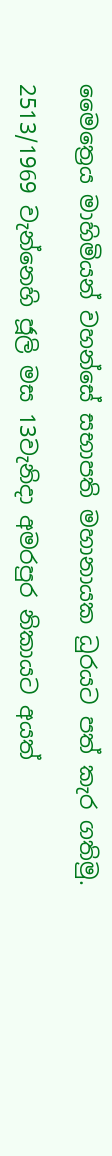මෛත්‍රෙය මාහිමියන් වහන්සේ සභාපති මහානායක ධුරයට පත් කැර ගතිමු.

2513/1969 වැන්නෙහි ජූලි මස 13වැනිදා අමරපුර නිකායට අයත්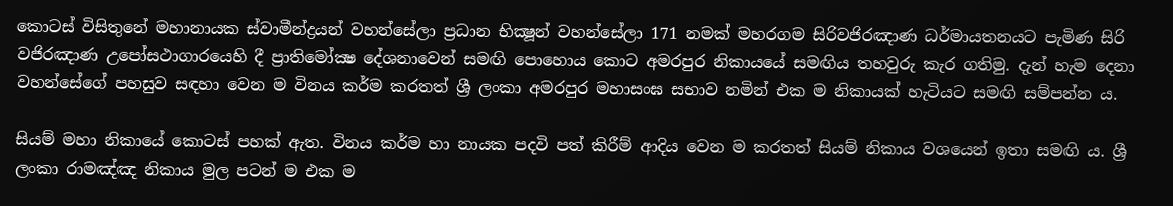කොටස් විසිතුනේ මහානායක ස්වාමීන්ද්‍රයන් වහන්සේලා ප්‍රධාන භික්‍ෂූන් වහන්සේලා 171 නමක් මහරගම සිරිවජිරඤාණ ධර්මායතනයට පැමිණ සිරි වජිරඤාණ උපෝසථාගාරයෙහි දී ප්‍රාතිමෝක්‍ෂ දේශනාවෙන් සමඟි පොහොය කොට අමරපුර නිකායයේ සමඟිය තහවුරු කැර ගතිමු. දැන් හැම දෙනා වහන්සේගේ පහසුව සඳහා වෙන ම විනය කර්ම කරතත් ශ්‍රී ලංකා අමරපුර මහාසංඝ සභාව නමින් එක ම නිකායක් හැටියට සමඟි සම්පන්න ය.

සියම් මහා නිකායේ කොටස් පහක් ඇත. විනය කර්ම හා නායක පදවි පත් කිරීම් ආදිය වෙන ම කරතත් සියම් නිකාය වශයෙන් ඉතා සමඟි ය. ශ්‍රී ලංකා රාමඤ්ඤ නිකාය මුල පටන් ම එක ම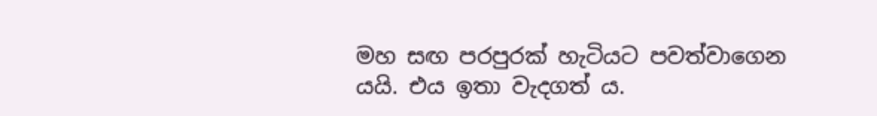මහ සඟ පරපුරක් හැටියට පවත්වාගෙන යයි. එය ඉතා වැදගත් ය.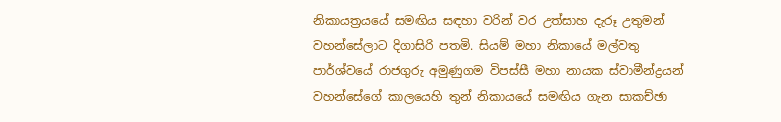නිකායත්‍රයයේ සමඟිය සඳහා වරින් වර උත්සාහ දැරූ උතුමන් වහන්සේලාට දිගාසිරි පතමි. සියම් මහා නිකායේ මල්වතු පාර්ශ්වයේ රාජගුරු අමුණුගම විපස්සී මහා නායක ස්වාමීන්ද්‍රයන් වහන්සේගේ කාලයෙහි තුන් නිකායයේ සමඟිය ගැන සාකච්ඡා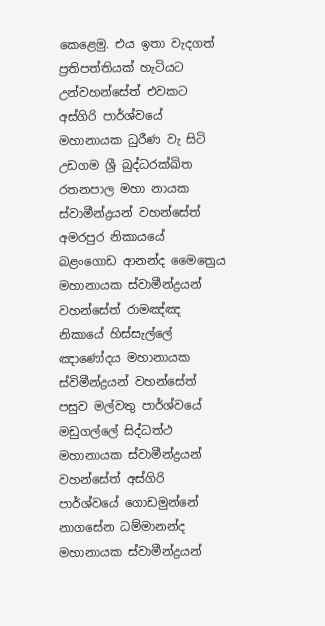කෙළෙමු. එය ඉතා වැදගත් ප්‍රතිපත්තියක් හැටියට උන්වහන්සේත් එවකට අස්ගිරි පාර්ශ්වයේ මහානායක ධුරීණ වැ සිටි උඩගම ශ්‍රී බුද්ධරක්ඛිත රතනපාල මහා නායක ස්වාමීන්ද්‍රයන් වහන්සේත් අමරපුර නිකායයේ බළංගොඩ ආනන්ද මෛත්‍රෙය මහානායක ස්වාමීන්ද්‍රයන් වහන්සේත් රාමඤ්ඤ නිකායේ හිස්සැල්ලේ ඤාණෝදය මහානායක ස්විමීන්ද්‍රයන් වහන්සේත් පසුව මල්වතු පාර්ශ්වයේ මඩුගල්ලේ සිද්ධත්ථ මහානායක ස්වාමීන්ද්‍රයන් වහන්සේත් අස්ගිරි පාර්ශ්වයේ ගොඩමුන්නේ නාගසේන ධම්මානන්ද මහානායක ස්වාමීන්ද්‍රයන්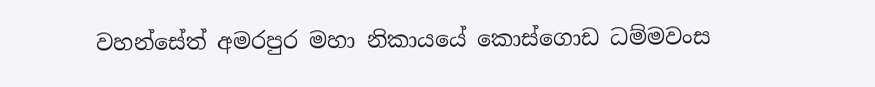වහන්සේත් අමරපුර මහා නිකායයේ කොස්ගොඩ ධම්මවංස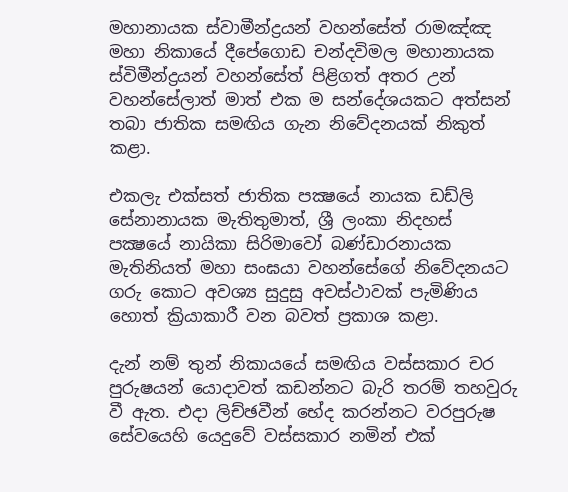මහානායක ස්වාමීන්ද්‍රයන් වහන්සේත් රාමඤ්ඤ මහා නිකායේ දීපේගොඩ චන්දවිමල මහානායක ස්විමීන්ද්‍රයන් වහන්සේත් පිළිගත් අතර උන් වහන්සේලාත් මාත් එක ම සන්දේශයකට අත්සන් තබා ජාතික සමඟිය ගැන නිවේදනයක් නිකුත් කළා.

එකලැ එක්සත් ජාතික පක්‍ෂයේ නායක ඩඩ්ලි සේනානායක මැතිතුමාත්, ශ්‍රී ලංකා නිදහස් පක්‍ෂයේ නායිකා සිරිමාවෝ බණ්ඩාරනායක මැතිනියත් මහා සංඝයා වහන්සේගේ නිවේදනයට ගරු කොට අවශ්‍ය සුදුසු අවස්ථාවක් පැමිණිය හොත් ක්‍රියාකාරී වන බවත් ප්‍රකාශ කළා.

දැන් නම් තුන් නිකායයේ සමඟිය වස්සකාර චර පුරුෂයන් යොදාවත් කඩන්නට බැරි තරම් තහවුරු වී ඇත. එදා ලිච්ඡවීන් භේද කරන්නට වරපුරුෂ සේවයෙහි යෙදුවේ වස්සකාර නමින් එක්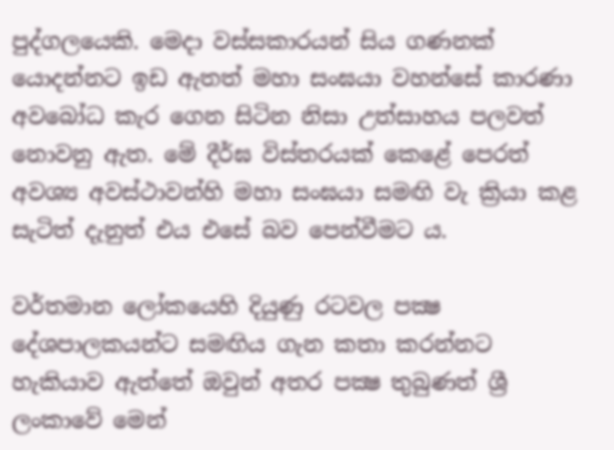පුද්ගලයෙකි. මෙදා වස්සකාරයන් සිය ගණනක් යොදන්නට ඉඩ ඇතත් මහා සංඝයා වහන්සේ කාරණා අවබෝධ කැර ගෙන සිටින නිසා උත්සාහය පලවත් නොවනු ඇත. මේ දීර්ඝ විස්තරයක් කෙළේ පෙරත් අවශ්‍ය අවස්ථාවන්හි මහා සංඝයා සමඟි වැ ක්‍රියා කළ සැටිත් දැනුත් එය එසේ බව පෙන්වීමට ය.

වර්තමාන ලෝකයෙහි දියුණු රටවල පක්‍ෂ දේශපාලකයන්ට සමඟිය ගැන කතා කරන්නට හැකියාව ඇත්තේ ඔවුන් අතර පක්‍ෂ තුබුණත් ශ්‍රී ලංකාවේ මෙන්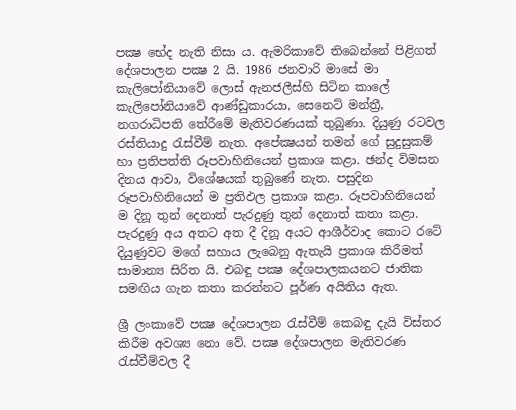පක්‍ෂ භේද නැති නිසා ය. ඇමරිකාවේ තිබෙන්නේ පිළිගත් දේශපාලන පක්‍ෂ 2 යි. 1986 ජනවාරි මාසේ මා කැලිපෝනියාවේ ලොස් ඇනජලීස්හි සිටින කාලේ කැලිපෝනියාවේ ආණ්ඩුකාරයා, සෙනෙට් මන්ත්‍රී, නගරාධිපති තේරීමේ මැතිවරණයක් තුබුණා. දියුණු රටවල රස්තියාදු රැස්වීම් නැත. අපේක්‍ෂයන් තමන් ගේ සුදුසුකම් හා ප්‍රතිපත්ති රූපවාහිනියෙන් ප්‍රකාශ කළා. ඡන්ද විමසන දිනය ආවා, විශේෂයක් තුබුණේ නැත. පසුදින රූපවාහිනියෙන් ම ප්‍රතිඵල ප්‍රකාශ කළා. රූපවාහිනියෙන් ම දිනූ තුන් දෙනාත් පැරදුණු තුන් දෙනාත් කතා කළා. පැරදුණු අය අතට අත දී දිනූ අයට ආශීර්වාද කොට රටේ දියුණුවට මගේ සහාය ලැබෙනු ඇතැයි ප්‍රකාශ කිරීමත් සාමාන්‍ය සිරිත යි. එබඳු පක්‍ෂ දේශපාලකයනට ජාතික සමඟිය ගැන කතා කරන්නට පූර්ණ අයිතිය ඇත.

ශ්‍රී ලංකාවේ පක්‍ෂ දේශපාලන රැස්වීම් කෙබඳු දැයි විස්තර කිරීම අවශ්‍ය නො වේ. පක්‍ෂ දේශපාලන මැතිවරණ රැස්වීම්වල දී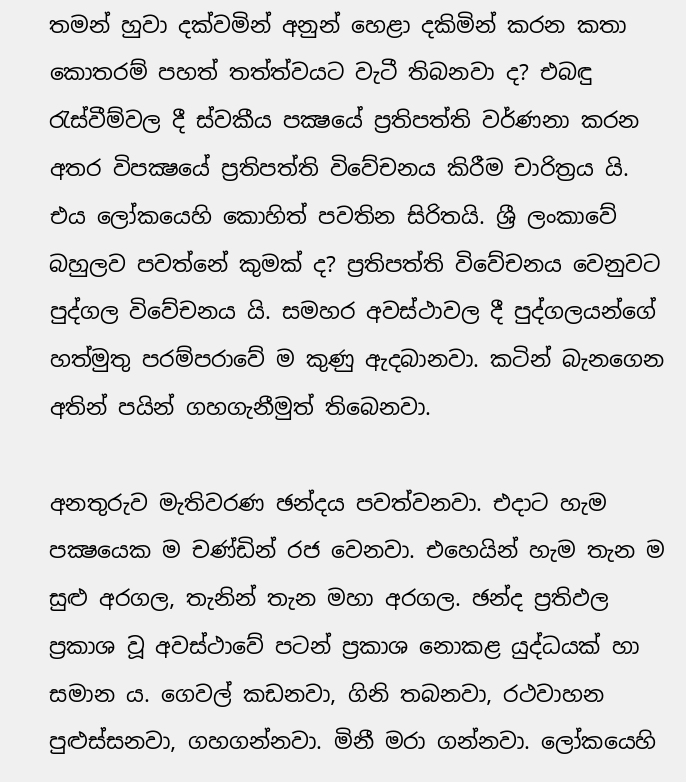තමන් හුවා දක්වමින් අනුන් හෙළා දකිමින් කරන කතා කොතරම් පහත් තත්ත්වයට වැටී තිබනවා ද? එබඳු රැස්වීම්වල දී ස්වකීය පක්‍ෂයේ ප්‍රතිපත්ති වර්ණනා කරන අතර විපක්‍ෂයේ ප්‍රතිපත්ති විවේචනය කිරීම චාරිත්‍රය යි. එය ලෝකයෙහි කොහිත් පවතින සිරිතයි. ශ්‍රී ලංකාවේ බහුලව පවත්නේ කුමක් ද? ප්‍රතිපත්ති විවේචනය වෙනුවට පුද්ගල විවේචනය යි. සමහර අවස්ථාවල දී පුද්ගලයන්ගේ හත්මුතු පරම්පරාවේ ම කුණු ඇදබානවා. කටින් බැනගෙන අතින් පයින් ගහගැනීමුත් තිබෙනවා.

අනතුරුව මැතිවරණ ඡන්දය පවත්වනවා. එදාට හැම පක්‍ෂයෙක ම චණ්ඩින් රජ වෙනවා. එහෙයින් හැම තැන ම සුළු අරගල, තැනින් තැන මහා අරගල. ඡන්ද ප්‍රතිඵල ප්‍රකාශ වූ අවස්ථාවේ පටන් ප්‍රකාශ නොකළ යුද්ධයක් හා සමාන ය. ගෙවල් කඩනවා, ගිනි තබනවා, රථවාහන පුළුස්සනවා, ගහගන්නවා. මිනී මරා ගන්නවා. ලෝකයෙහි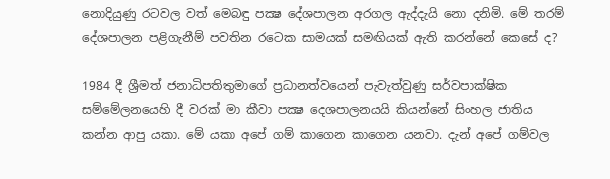නොදියුණු රටවල වත් මෙබඳු පක්‍ෂ දේශපාලන අරගල ඇද්දැයි නො දනිමි. මේ තරම් දේශපාලන පළිගැනීම් පවතින රටෙක සාමයක් සමඟියක් ඇති කරන්නේ කෙසේ ද?

1984 දී ශ්‍රීමත් ජනාධිපතිතුමාගේ ප්‍රධානත්වයෙන් පැවැත්වුණු සර්වපාක්ෂික සම්මේලනයෙහි දී වරක් මා කීවා පක්‍ෂ දෙශපාලනයයි කියන්නේ සිංහල ජාතිය කන්න ආපු යකා. මේ යකා අපේ ගම් කාගෙන කාගෙන යනවා. දැන් අපේ ගම්වල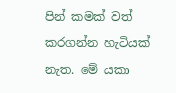පින් කමක් වත් කරගන්න හැටියක් නැත. මේ යකා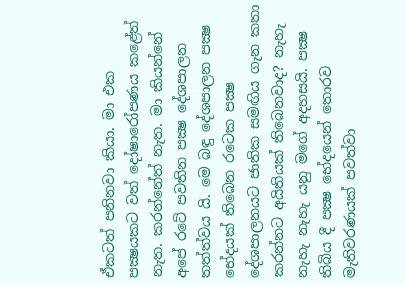ඒකටත් පනිනවා කියා. මා එක පක්‍ෂයකට වත් දෝෂාරෝපණය කළේත් නැත. කරන්නේත් නැත. මා කියන්නේ අපේ රටේ පවතින පක්‍ෂ දේශපාලන තත්ත්වය යි. මෙ බඳු දේශපාලන පක්‍ෂ භේදයක් තිබෙන රටෙක පක්‍ෂ දේශපාලනයට ජාතික සමඟිය ගැන කතා කරන්නට අයිතියක් තිබෙනවාද? නැහැ නැහැ නැහැ යනු මගේ අදහසයි. පක්‍ෂ තිබිය දී පක්‍ෂ භේදයෙන් තොරව මැතිවරණයක් පවත්වා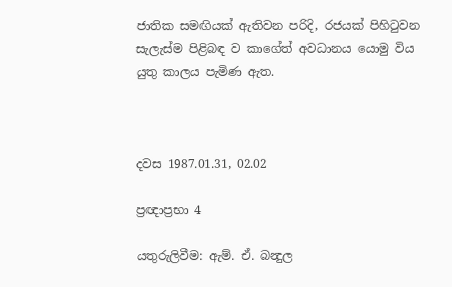ජාතික සමඟියක් ඇතිවන පරිදි, රජයක් පිහිටුවන සැලැස්ම පිළිබඳ ව කාගේත් අවධානය යොමු විය යුතු කාලය පැමිණ ඇත.



දවස 1987.01.31, 02.02

ප්‍රඥාප්‍රභා 4

යතුරුලිවීම: ඇම්. ඒ. බන්‍දුල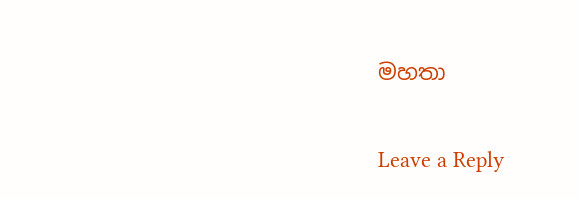මහතා

Leave a Reply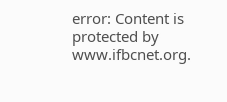error: Content is protected by www.ifbcnet.org.